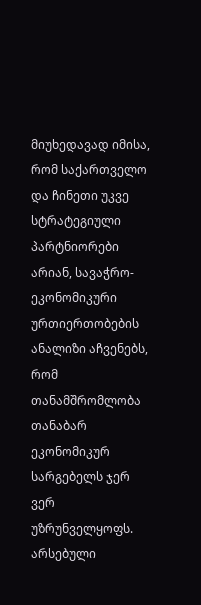მიუხედავად იმისა, რომ საქართველო და ჩინეთი უკვე სტრატეგიული პარტნიორები არიან, სავაჭრო-ეკონომიკური ურთიერთობების ანალიზი აჩვენებს, რომ თანამშრომლობა თანაბარ ეკონომიკურ სარგებელს ჯერ ვერ უზრუნველყოფს. არსებული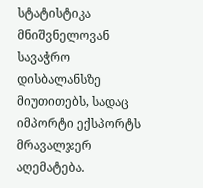სტატისტიკა მნიშვნელოვან სავაჭრო დისბალანსზე მიუთითებს, სადაც იმპორტი ექსპორტს მრავალჯერ აღემატება.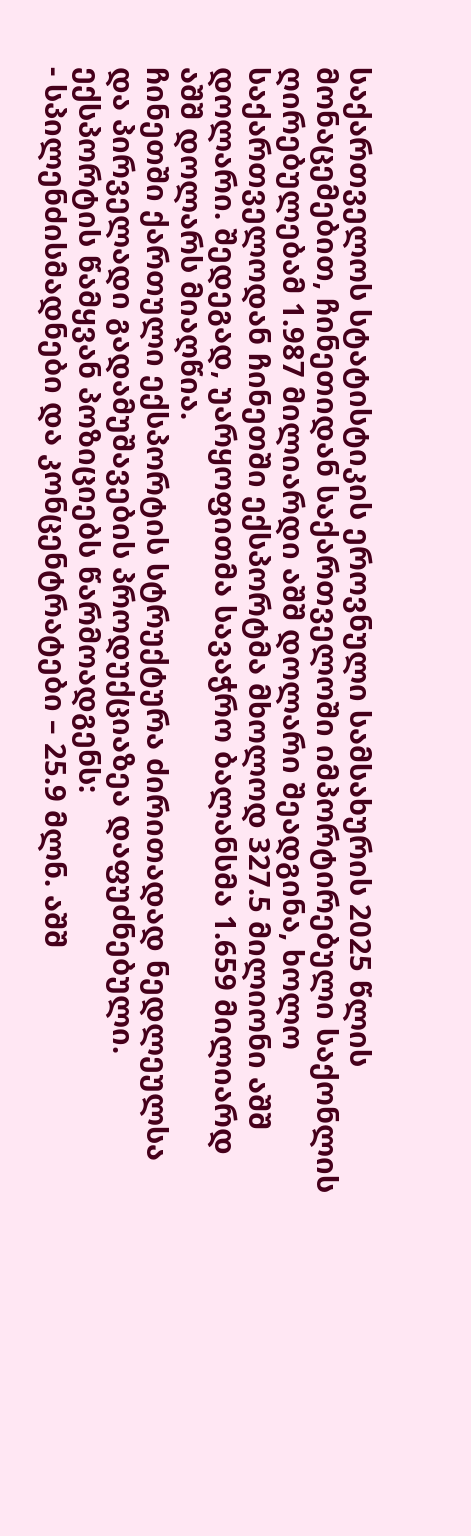საქართველოს სტატისტიკის ეროვნული სამსახურის 2025 წლის მონაცემებით, ჩინეთიდან საქართველოში იმპორტირებული საქონლის ღირებულებამ 1.987 მილიარდი აშშ დოლარი შეადგინა, ხოლო საქართველოდან ჩინეთში ექსპორტმა მხოლოდ 327.5 მილიონი აშშ დოლარი. შედეგად, უარყოფითმა სავაჭრო ბალანსმა 1.659 მილიარდ აშშ დოლარს მიაღწია.
ჩინეთში ქართული ექსპორტის სტრუქტურა ძირითადად ნედლეულსა და პირველადი გადამუშავების პროდუქციაზეა დაფუძნებული. ექსპორტის წამყვან პოზიციებს წარმოადგენს:
- სპილენძისმადნები და კონცენტრატები – 25.9 მლნ. აშშ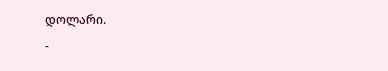დოლარი.
-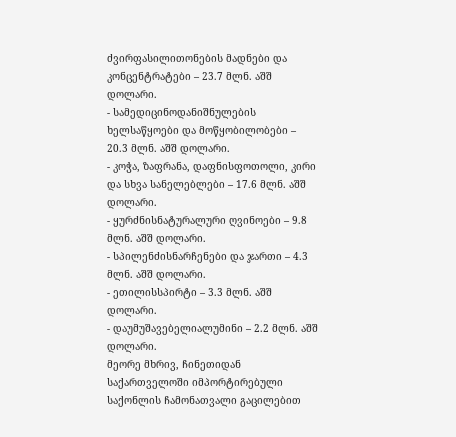ძვირფასილითონების მადნები და კონცენტრატები – 23.7 მლნ. აშშ დოლარი.
- სამედიცინოდანიშნულების ხელსაწყოები და მოწყობილობები – 20.3 მლნ. აშშ დოლარი.
- კოჭა, ზაფრანა, დაფნისფოთოლი, კირი და სხვა სანელებლები – 17.6 მლნ. აშშ დოლარი.
- ყურძნისნატურალური ღვინოები – 9.8 მლნ. აშშ დოლარი.
- სპილენძისნარჩენები და ჯართი – 4.3 მლნ. აშშ დოლარი.
- ეთილისსპირტი – 3.3 მლნ. აშშ დოლარი.
- დაუმუშავებელიალუმინი – 2.2 მლნ. აშშ დოლარი.
მეორე მხრივ, ჩინეთიდან საქართველოში იმპორტირებული საქონლის ჩამონათვალი გაცილებით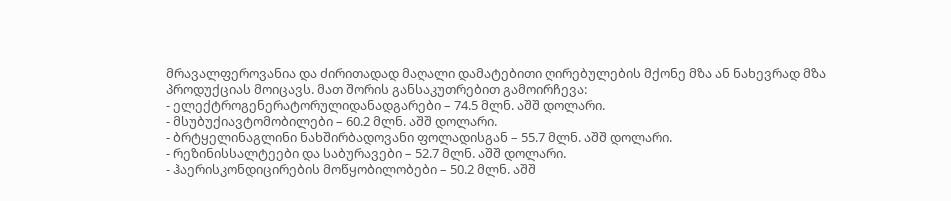მრავალფეროვანია და ძირითადად მაღალი დამატებითი ღირებულების მქონე მზა ან ნახევრად მზა პროდუქციას მოიცავს. მათ შორის განსაკუთრებით გამოირჩევა:
- ელექტროგენერატორულიდანადგარები – 74.5 მლნ. აშშ დოლარი.
- მსუბუქიავტომობილები – 60.2 მლნ. აშშ დოლარი.
- ბრტყელინაგლინი ნახშირბადოვანი ფოლადისგან – 55.7 მლნ. აშშ დოლარი.
- რეზინისსალტეები და საბურავები – 52.7 მლნ. აშშ დოლარი.
- ჰაერისკონდიცირების მოწყობილობები – 50.2 მლნ. აშშ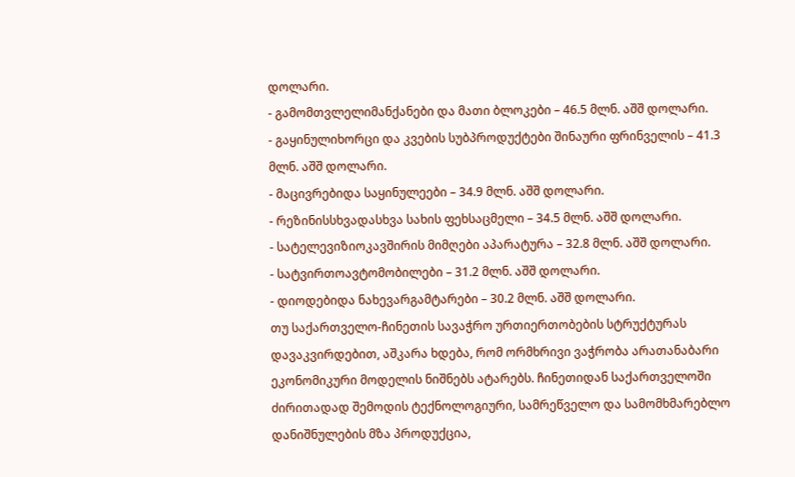დოლარი.
- გამომთვლელიმანქანები და მათი ბლოკები – 46.5 მლნ. აშშ დოლარი.
- გაყინულიხორცი და კვების სუბპროდუქტები შინაური ფრინველის – 41.3 მლნ. აშშ დოლარი.
- მაცივრებიდა საყინულეები – 34.9 მლნ. აშშ დოლარი.
- რეზინისსხვადასხვა სახის ფეხსაცმელი – 34.5 მლნ. აშშ დოლარი.
- სატელევიზიოკავშირის მიმღები აპარატურა – 32.8 მლნ. აშშ დოლარი.
- სატვირთოავტომობილები – 31.2 მლნ. აშშ დოლარი.
- დიოდებიდა ნახევარგამტარები – 30.2 მლნ. აშშ დოლარი.
თუ საქართველო-ჩინეთის სავაჭრო ურთიერთობების სტრუქტურას დავაკვირდებით, აშკარა ხდება, რომ ორმხრივი ვაჭრობა არათანაბარი ეკონომიკური მოდელის ნიშნებს ატარებს. ჩინეთიდან საქართველოში ძირითადად შემოდის ტექნოლოგიური, სამრეწველო და სამომხმარებლო დანიშნულების მზა პროდუქცია,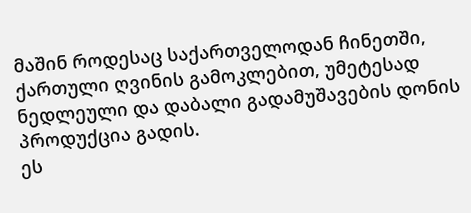მაშინ როდესაც საქართველოდან ჩინეთში, ქართული ღვინის გამოკლებით, უმეტესად ნედლეული და დაბალი გადამუშავების დონის პროდუქცია გადის.
ეს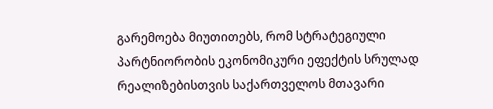გარემოება მიუთითებს, რომ სტრატეგიული პარტნიორობის ეკონომიკური ეფექტის სრულად რეალიზებისთვის საქართველოს მთავარი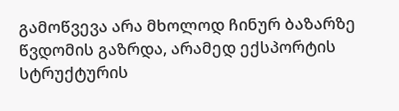გამოწვევა არა მხოლოდ ჩინურ ბაზარზე წვდომის გაზრდა, არამედ ექსპორტის სტრუქტურის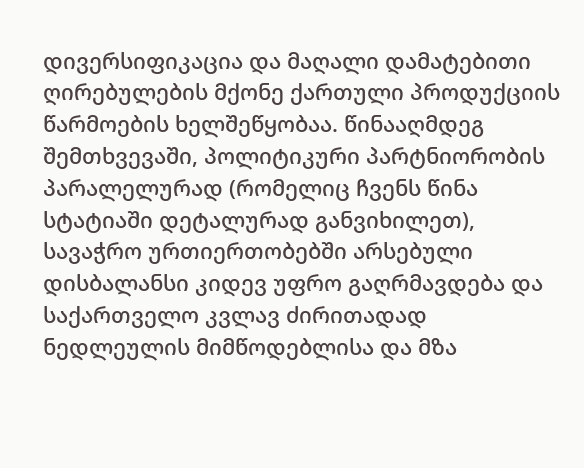დივერსიფიკაცია და მაღალი დამატებითი ღირებულების მქონე ქართული პროდუქციის წარმოების ხელშეწყობაა. წინააღმდეგ შემთხვევაში, პოლიტიკური პარტნიორობის პარალელურად (რომელიც ჩვენს წინა სტატიაში დეტალურად განვიხილეთ), სავაჭრო ურთიერთობებში არსებული დისბალანსი კიდევ უფრო გაღრმავდება და საქართველო კვლავ ძირითადად ნედლეულის მიმწოდებლისა და მზა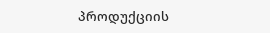პროდუქციის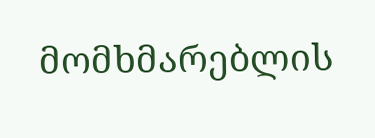მომხმარებლის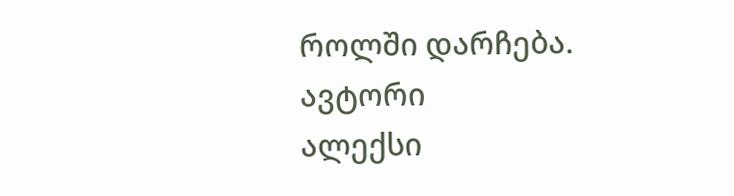როლში დარჩება.
ავტორი
ალექსი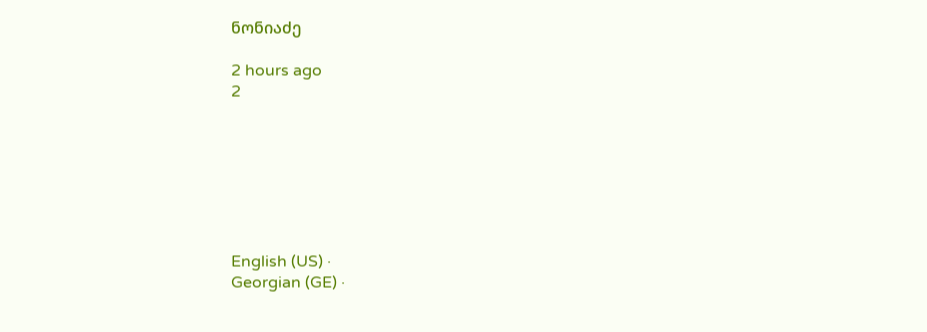ნონიაძე

2 hours ago
2







English (US) ·
Georgian (GE) ·